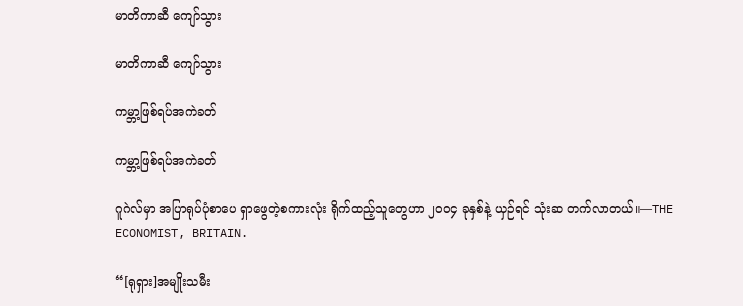မာတိကာဆီ ကျော်သွား

မာတိကာဆီ ကျော်သွား

ကမ္ဘာ့ဖြစ်ရပ်အကဲခတ်

ကမ္ဘာ့ဖြစ်ရပ်အကဲခတ်

ဂူဂဲလ်မှာ အပြာရုပ်ပုံစာပေ ရှာဖွေတဲ့စကားလုံး ရိုက်ထည့်သူတွေဟာ ၂၀၀၄ ခုနှစ်နဲ့ ယှဉ်ရင် သုံးဆ တက်လာတယ်။—THE ECONOMIST, BRITAIN.

“[ရုရှား]အမျိုးသမီး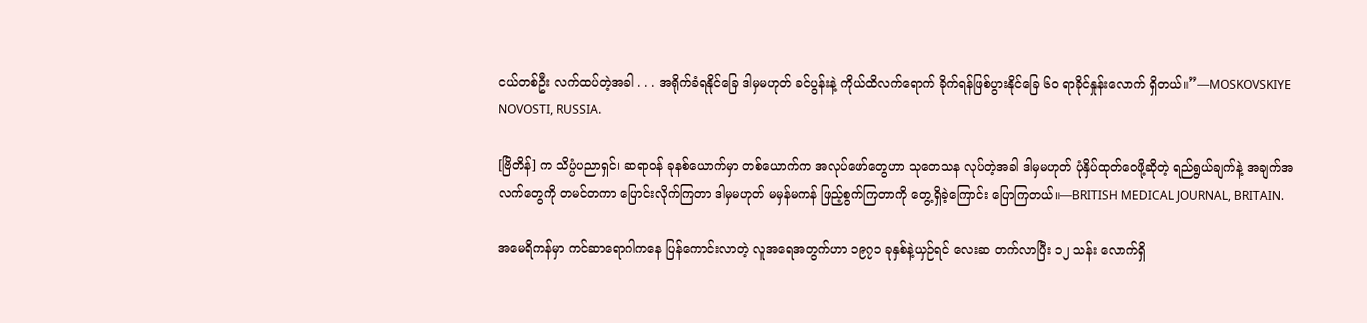ငယ်တစ်ဦး လက်ထပ်တဲ့အခါ . . . အရိုက်ခံရနိုင်ခြေ ဒါမှမဟုတ် ခင်ပွန်းနဲ့ ကိုယ်ထိလက်ရောက် ခိုက်ရန်ဖြစ်ပွားနိုင်ခြေ ၆၀ ရာခိုင်နှုန်းလောက် ရှိတယ်။”—MOSKOVSKIYE NOVOSTI, RUSSIA.

[ဗြိတိန်] က သိပ္ပံပညာရှင်၊ ဆရာဝန် ခုနစ်ယောက်မှာ တစ်ယောက်က အလုပ်ဖော်တွေဟာ သုတေသန လုပ်တဲ့အခါ ဒါမှမဟုတ် ပုံနှိပ်ထုတ်ဝေဖို့ဆိုတဲ့ ရည်ရွယ်ချက်နဲ့ အချက်အလက်တွေကို တမင်တကာ ပြောင်းလိုက်ကြတာ ဒါမှမဟုတ် မမှန်မကန် ဖြည့်စွက်ကြတာကို တွေ့ရှိခဲ့ကြောင်း ပြောကြတယ်။—BRITISH MEDICAL JOURNAL, BRITAIN.

အမေရိကန်မှာ ကင်ဆာရောဂါကနေ ပြန်ကောင်းလာတဲ့ လူအရေအတွက်ဟာ ၁၉၇၁ ခုနှစ်နဲ့ယှဉ်ရင် လေးဆ တက်လာပြီး ၁၂ သန်း လောက်ရှိ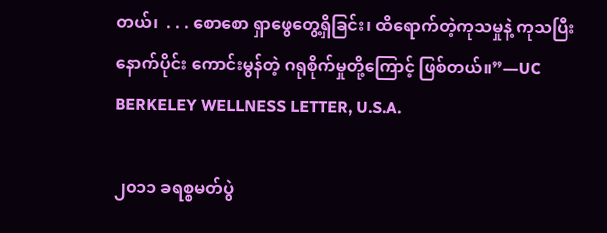တယ်၊  . . . စောစော ရှာဖွေတွေ့ရှိခြင်း၊ ထိရောက်တဲ့ကုသမှုနဲ့ ကုသပြီးနောက်ပိုင်း ကောင်းမွန်တဲ့ ဂရုစိုက်မှုတို့ကြောင့် ဖြစ်တယ်။”—UC BERKELEY WELLNESS LETTER, U.S.A.

၂၀၁၁ ခရစ္စမတ်ပွဲ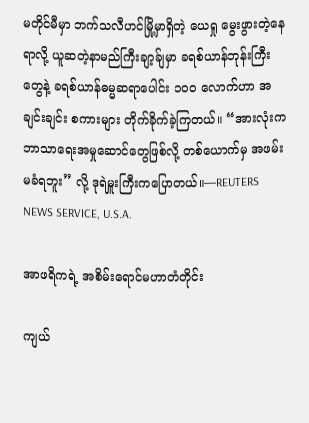မတိုင်မီမှာ ဘက်သလီဟင်မြို့မှာရှိတဲ့ ယေရှု မွေးဖွားတဲ့နေရာလို့ ယူဆတဲ့နာမည်ကြီးချာ့ခ်ျမှာ ခရစ်ယာန်ဘုန်းကြီးတွေနဲ့ ခရစ်ယာန်ဓမ္မဆရာပေါင်း ၁၀၀ လောက်ဟာ အချင်းချင်း စကားများ တိုက်ခိုက်ခဲ့ကြတယ်။ “အားလုံးက ဘာသာရေးအမှုဆောင်တွေဖြစ်လို့ တစ်ယောက်မှ အဖမ်းမခံရဘူး” လို့ ဒုရဲမှူးကြီးကပြောတယ်။—REUTERS NEWS SERVICE, U.S.A.

အာဖရိကရဲ့ အစိမ်းရောင်မဟာတံတိုင်း

ကျယ်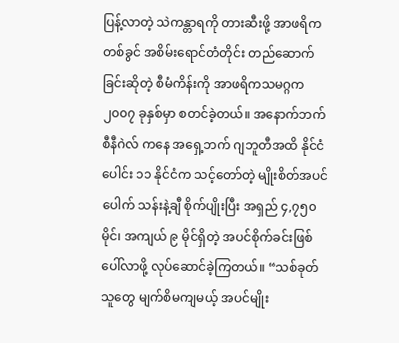ပြန့်လာတဲ့ သဲကန္တာရကို တားဆီးဖို့ အာဖရိကတစ်ခွင် အစိမ်းရောင်တံတိုင်း တည်ဆောက်ခြင်းဆိုတဲ့ စီမံကိန်းကို အာဖရိကသမဂ္ဂက ၂၀၀၇ ခုနှစ်မှာ စတင်ခဲ့တယ်။ အနောက်ဘက် စီနီဂဲလ် ကနေ အရှေ့ဘက် ဂျဘူတီအထိ နိုင်ငံပေါင်း ၁၁ နိုင်ငံက သင့်တော်တဲ့ မျိုးစိတ်အပင်ပေါက် သန်းနဲ့ချီ စိုက်ပျိုးပြီး အရှည် ၄,၇၅၀ မိုင်၊ အကျယ် ၉ မိုင်ရှိတဲ့ အပင်စိုက်ခင်းဖြစ်ပေါ်လာဖို့ လုပ်ဆောင်ခဲ့ကြတယ်။ “သစ်ခုတ်သူတွေ မျက်စိမကျမယ့် အပင်မျိုး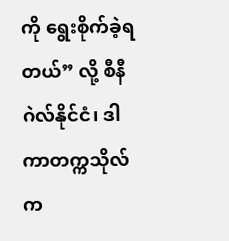ကို ရွေးစိုက်ခဲ့ရတယ်” လို့ စီနီဂဲလ်နိုင်ငံ၊ ဒါကာတက္ကသိုလ်က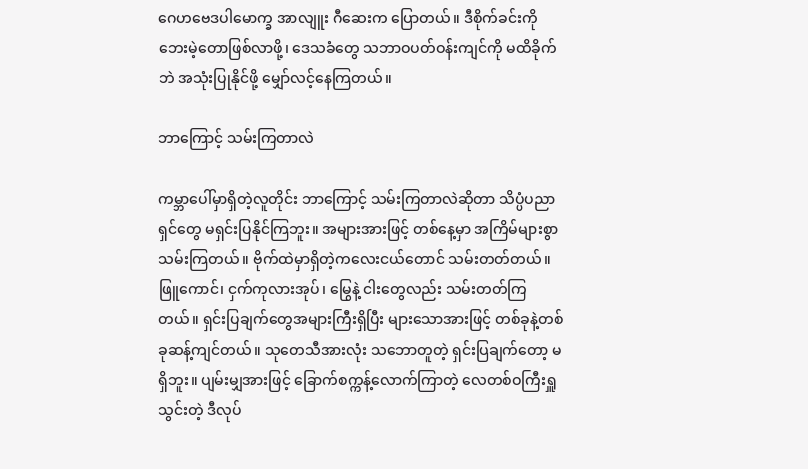ဂေဟဗေဒပါမောက္ခ အာလျူး ဂီဆေးက ပြောတယ်။ ဒီစိုက်ခင်းကို ဘေးမဲ့တောဖြစ်လာဖို့၊ ဒေသခံတွေ သဘာဝပတ်ဝန်းကျင်ကို မထိခိုက်ဘဲ အသုံးပြုနိုင်ဖို့ မျှော်လင့်နေကြတယ်။

ဘာကြောင့် သမ်းကြတာလဲ

ကမ္ဘာပေါ်မှာရှိတဲ့လူတိုင်း ဘာကြောင့် သမ်းကြတာလဲဆိုတာ သိပ္ပံပညာရှင်တွေ မရှင်းပြနိုင်ကြဘူး။ အများအားဖြင့် တစ်နေ့မှာ အကြိမ်များစွာ သမ်းကြတယ်။ ဗိုက်ထဲမှာရှိတဲ့ကလေးငယ်တောင် သမ်းတတ်တယ်။ ဖြူကောင်၊ ငှက်ကုလားအုပ်၊ မြွေနဲ့ ငါးတွေလည်း သမ်းတတ်ကြတယ်။ ရှင်းပြချက်တွေအများကြီးရှိပြီး များသောအားဖြင့် တစ်ခုနဲ့တစ်ခုဆန့်ကျင်တယ်။ သုတေသီအားလုံး သဘောတူတဲ့ ရှင်းပြချက်တော့ မရှိဘူး။ ပျမ်းမျှအားဖြင့် ခြောက်စက္ကန့်လောက်ကြာတဲ့ လေတစ်ဝကြီးရှူသွင်းတဲ့ ဒီလုပ်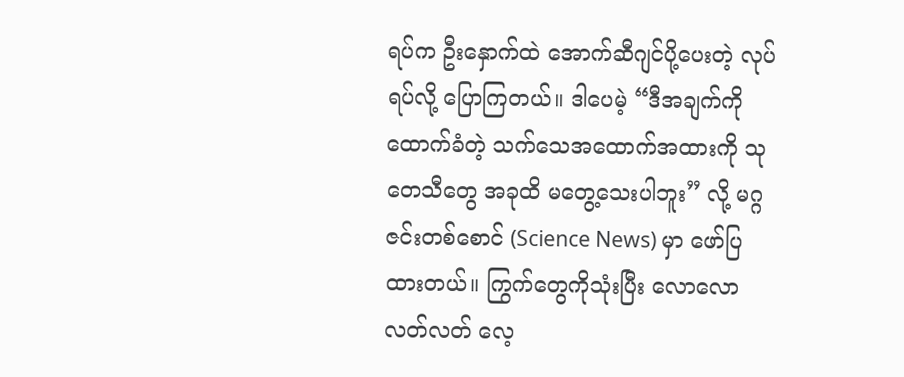ရပ်က ဦးနှောက်ထဲ အောက်ဆီဂျင်ပို့ပေးတဲ့ လုပ်ရပ်လို့ ပြောကြတယ်။ ဒါပေမဲ့ “ဒီအချက်ကို ထောက်ခံတဲ့ သက်သေအထောက်အထားကို သုတေသီတွေ အခုထိ မတွေ့သေးပါဘူး” လို့ မဂ္ဂဇင်းတစ်စောင် (Science News) မှာ ဖော်ပြထားတယ်။ ကြွက်တွေကိုသုံးပြီး လောလောလတ်လတ် လေ့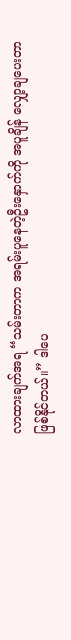လာထားချက်အရ “သမ်းတာက အရမ်းပူနေတဲ့ဦးနှောက်ကို အပူချိန် လျှော့ချပေးတာဖြစ်နိုင်တယ်။” ဒါပေ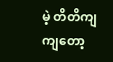မဲ့ တိတိကျကျတော့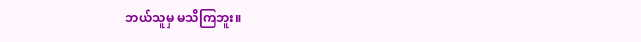ဘယ်သူမှ မသိကြဘူး။